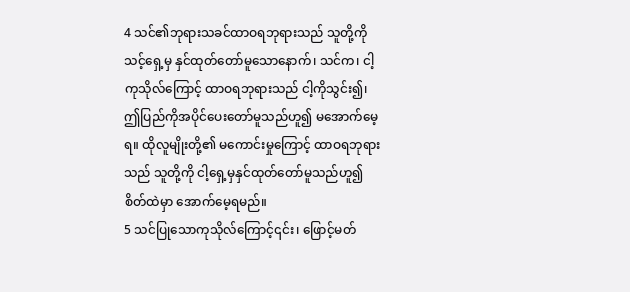4 သင်၏ဘုရားသခင်ထာဝရဘုရားသည် သူတို့ကိုသင့်ရှေ့မှ နှင်ထုတ်တော်မူသောနောက်၊ သင်က၊ ငါ့ကုသိုလ်ကြောင့် ထာဝရဘုရားသည် ငါ့ကိုသွင်း၍၊ ဤပြည်ကိုအပိုင်ပေးတော်မူသည်ဟူ၍ မအောက်မေ့ရ။ ထိုလူမျိုးတို့၏ မကောင်းမှုကြောင့် ထာဝရဘုရားသည် သူတို့ကို ငါ့ရှေ့မှနှင်ထုတ်တော်မူသည်ဟူ၍ စိတ်ထဲမှာ အောက်မေ့ရမည်။
5 သင်ပြုသောကုသိုလ်ကြောင့်၎င်း၊ ဖြောင့်မတ်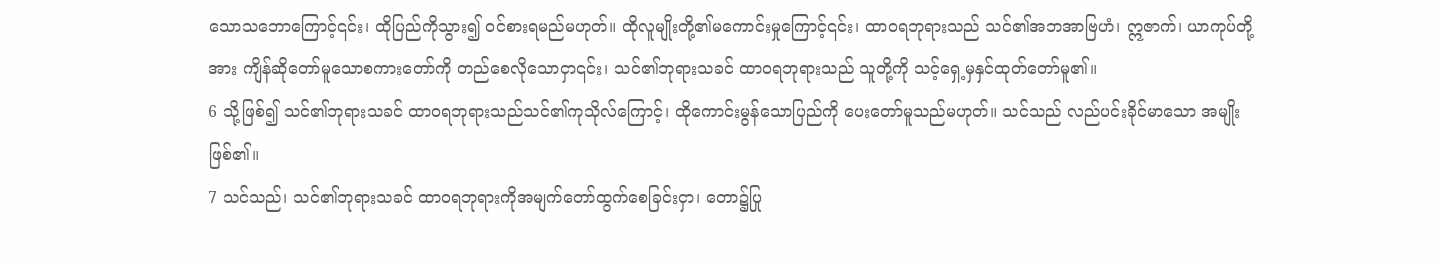သောသဘောကြောင့်၎င်း၊ ထိုပြည်ကိုသွား၍ ဝင်စားရမည်မဟုတ်။ ထိုလူမျိုးတို့၏မကောင်းမှုကြောင့်၎င်း၊ ထာဝရဘုရားသည် သင်၏အဘအာဗြဟံ၊ ဣဇာက်၊ ယာကုပ်တို့အား ကျိန်ဆိုတော်မူသောစကားတော်ကို တည်စေလိုသောငှာ၎င်း၊ သင်၏ဘုရားသခင် ထာဝရဘုရားသည် သူတို့ကို သင့်ရှေ့မှနှင်ထုတ်တော်မူ၏။
6 သို့ဖြစ်၍ သင်၏ဘုရားသခင် ထာဝရဘုရားသည်သင်၏ကုသိုလ်ကြောင့်၊ ထိုကောင်းမွန်သောပြည်ကို ပေးတော်မူသည်မဟုတ်။ သင်သည် လည်ပင်းခိုင်မာသော အမျိုးဖြစ်၏။
7 သင်သည်၊ သင်၏ဘုရားသခင် ထာဝရဘုရားကိုအမျက်တော်ထွက်စေခြင်းငှာ၊ တော၌ပြု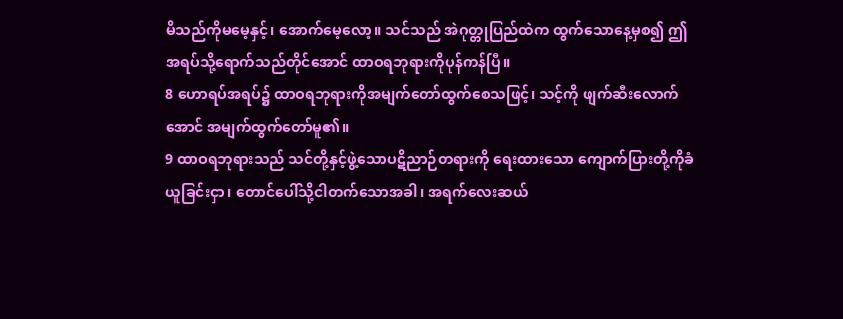မိသည်ကိုမမေ့နှင့်၊ အောက်မေ့လော့။ သင်သည် အဲဂုတ္တုပြည်ထဲက ထွက်သောနေ့မှစ၍ ဤအရပ်သို့ရောက်သည်တိုင်အောင် ထာဝရဘုရားကိုပုန်ကန်ပြီ။
8 ဟောရပ်အရပ်၌ ထာဝရဘုရားကိုအမျက်တော်ထွက်စေသဖြင့်၊ သင့်ကို ဖျက်ဆီးလောက်အောင် အမျက်ထွက်တော်မူ၏။
9 ထာဝရဘုရားသည် သင်တို့နှင့်ဖွဲ့သောပဋိညာဉ်တရားကို ရေးထားသော ကျောက်ပြားတို့ကိုခံယူခြင်းငှာ၊ တောင်ပေါ်သို့ငါတက်သောအခါ၊ အရက်လေးဆယ်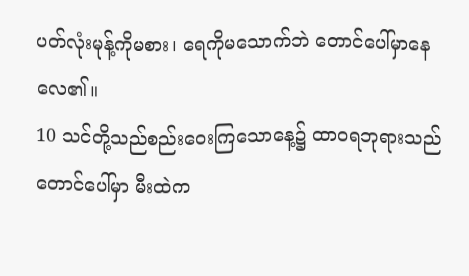ပတ်လုံးမုန့်ကိုမစား၊ ရေကိုမသောက်ဘဲ တောင်ပေါ်မှာနေလေ၏။
10 သင်တို့သည်စည်းဝေးကြသောနေ့၌ ထာဝရဘုရားသည် တောင်ပေါ်မှာ မီးထဲက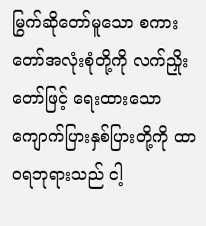မြွက်ဆိုတော်မူသော စကားတော်အလုံးစုံတို့ကို လက်ညှိုးတော်ဖြင့် ရေးထားသောကျောက်ပြားနှစ်ပြားတို့ကို ထာဝရဘုရားသည် ငါ့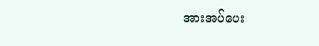အားအပ်ပေး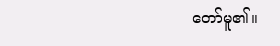တော်မူ၏။